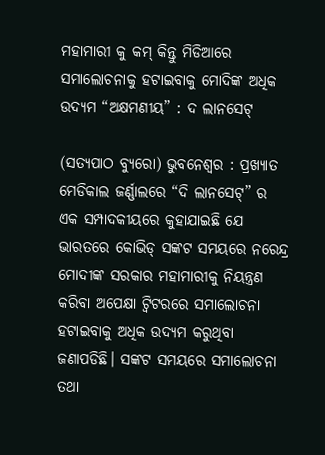ମହାମାରୀ କୁ କମ୍ କିନ୍ତୁ ମିଡିଆରେ ସମାଲୋଚନାକୁ ହଟାଇବାକୁ ମୋଦିଙ୍କ ଅଧିକ ଉଦ୍ୟମ “ଅକ୍ଷମଣୀୟ” : ଦ ଲାନସେଟ୍

(ସତ୍ୟପାଠ ବ୍ୟୁରୋ) ଭୁବନେଶ୍ବର : ପ୍ରଖ୍ୟାତ ମେଡିକାଲ ଜର୍ଣ୍ଣାଲରେ “ଦି ଲାନସେଟ୍” ର ଏକ ସମ୍ପାଦକୀୟରେ କୁହାଯାଇଛି ଯେ ଭାରତରେ କୋଭିଡ୍ ସଙ୍କଟ ସମୟରେ ନରେନ୍ଦ୍ର ମୋଦୀଙ୍କ ସରକାର ମହାମାରୀକୁ ନିୟନ୍ତ୍ରଣ କରିବା ଅପେକ୍ଷା ଟ୍ୱିଟରରେ ସମାଲୋଚନା ହଟାଇବାକୁ ଅଧିକ ଉଦ୍ୟମ କରୁଥିବା ଜଣାପଡିଛି। ସଙ୍କଟ ସମୟରେ ସମାଲୋଚନା ତଥା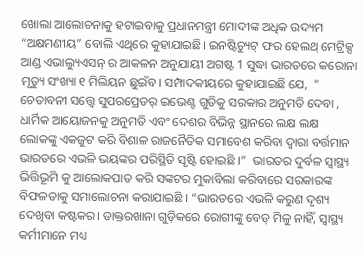ଖୋଲା ଆଲୋଚନାକୁ ହଟାଇବାକୁ ପ୍ରଧାନମନ୍ତ୍ରୀ ମୋଦୀଙ୍କ ଅଧିକ ଉଦ୍ୟମ “ଅକ୍ଷମଣୀୟ” ବୋଲି ଏଥିରେ କୁହାଯାଇଛି। ଇନଷ୍ଟିଚ୍ୟୁଟ୍ ଫର ହେଲଥ୍ ମେଟ୍ରିକ୍ସ ଆଣ୍ଡ ଏଭାଲ୍ୟୁଏସନ୍ ର ଆକଳନ ଅନୁଯାୟୀ ଅଗଷ୍ଟ 1 ସୁଦ୍ଧା ଭାରତରେ କରୋନା ମୃତ୍ୟୁ ସଂଖ୍ୟା ୧ ମିଲିୟନ ଛୁଇଁବ। ସମ୍ପାଦକୀୟରେ କୁହାଯାଇଛି ଯେ,  ” ଚେତାବନୀ ସତ୍ତ୍ବେ ସୁପରପ୍ରେଡର୍ ଇଭେଣ୍ଟ ଗୁଡିକୁ ସରକାର ଅନୁମତି ଦେବା , ଧାର୍ମିକ ଆୟୋଜନକୁ ଅନୁମତି ଏବଂ ଦେଶର ବିଭିନ୍ନ ସ୍ଥାନରେ ଲକ୍ଷ ଲକ୍ଷ ଲୋକଙ୍କୁ ଏକଜୁଟ କରି ବିଶାଳ ରାଜନୈତିକ ସମାବେଶ କରିବା ଦ୍ୱାରା ବର୍ତ୍ତମାନ ଭାରତରେ ଏଭଳି ଭୟଙ୍କର ପରିସ୍ଥିତି ସୃଷ୍ଟି ହୋଇଛି ।”  ଭାରତର ଦୁର୍ବଳ ସ୍ୱାସ୍ଥ୍ୟ ଭିତ୍ତିଭୂମି କୁ ଆଲୋକପାତ କରି ସଙ୍କଟର ମୁକାବିଲା କରିବାରେ ସରକାରଙ୍କ ବିଫଳତାକୁ ସମାଲୋଚନା କରାଯାଇଛି । “ଭାରତରେ ଏଭଳି କରୁଣ ଦୃଶ୍ୟ ଦେଖିବା କଷ୍ଟକର। ଡାକ୍ତରଖାନା ଗୁଡ଼ିକରେ ରୋଗୀଙ୍କୁ ବେଡ୍ ମିଳୁ ନାହିଁ, ସ୍ୱାସ୍ଥ୍ୟ କର୍ମୀମାନେ ମଧ୍ୟ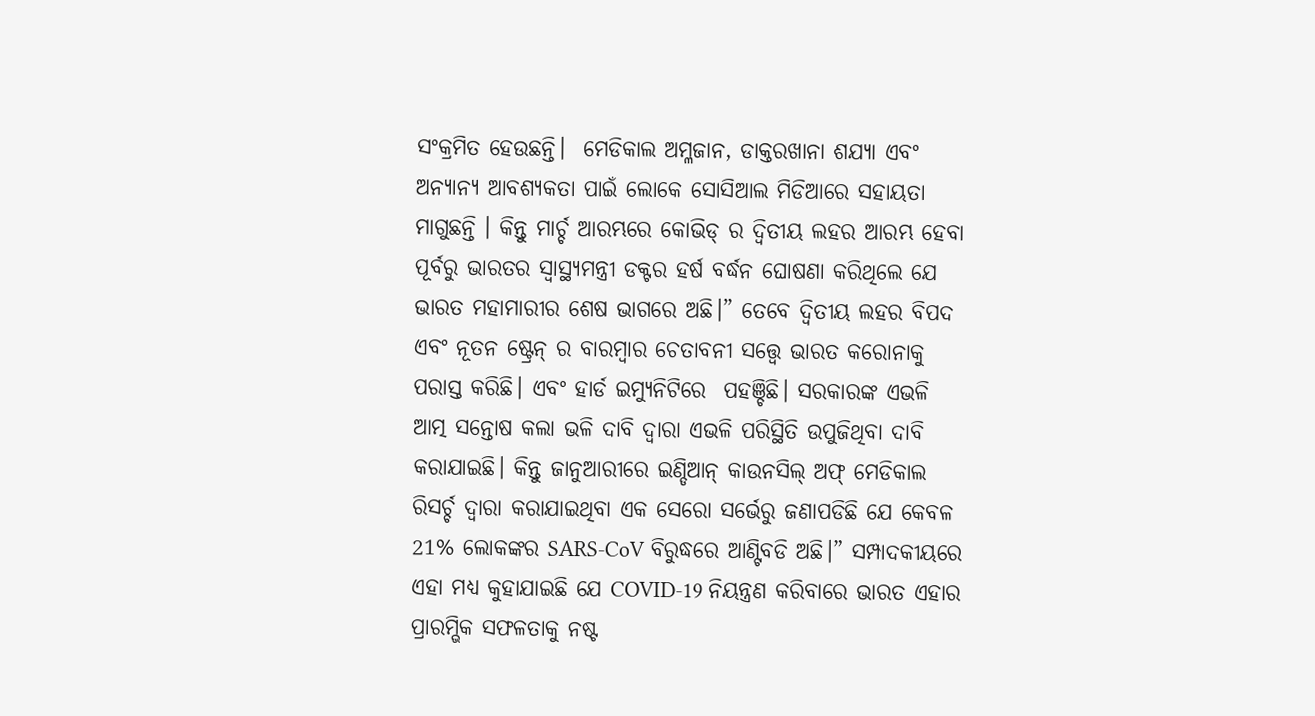ସଂକ୍ରମିତ ହେଉଛନ୍ତି।  ମେଡିକାଲ ଅମ୍ଳଜାନ, ଡାକ୍ତରଖାନା ଶଯ୍ୟା ଏବଂ ଅନ୍ୟାନ୍ୟ ଆବଶ୍ୟକତା ପାଇଁ ଲୋକେ ସୋସିଆଲ ମିଡିଆରେ ସହାୟତା ମାଗୁଛନ୍ତି । କିନ୍ତୁ ମାର୍ଚ୍ଚ ଆରମ୍ଭରେ କୋଭିଡ୍ ର ଦ୍ୱିତୀୟ ଲହର ଆରମ୍ଭ ହେବା ପୂର୍ବରୁ ଭାରତର ସ୍ୱାସ୍ଥ୍ୟମନ୍ତ୍ରୀ ଡକ୍ଟର ହର୍ଷ ବର୍ଦ୍ଧନ ଘୋଷଣା କରିଥିଲେ ଯେ ଭାରତ ମହାମାରୀର ଶେଷ ଭାଗରେ ଅଛି।” ତେବେ ଦ୍ବିତୀୟ ଲହର ବିପଦ ଏବଂ ନୂତନ ଷ୍ଟ୍ରେନ୍ ର ବାରମ୍ବାର ଚେତାବନୀ ସତ୍ତ୍ବେ ଭାରତ କରୋନାକୁ ପରାସ୍ତ କରିଛି। ଏବଂ ହାର୍ଡ ଇମ୍ୟୁନିଟିରେ  ପହଞ୍ଚିଛି। ସରକାରଙ୍କ ଏଭଳି ଆତ୍ମ ସନ୍ତୋଷ କଲା ଭଳି ଦାବି ଦ୍ବାରା ଏଭଳି ପରିସ୍ଥିତି ଉପୁଜିଥିବା ଦାବି କରାଯାଇଛି। କିନ୍ତୁ ଜାନୁଆରୀରେ ଇଣ୍ଡିଆନ୍ କାଉନସିଲ୍ ଅଫ୍ ମେଡିକାଲ ରିସର୍ଚ୍ଚ ଦ୍ବାରା କରାଯାଇଥିବା ଏକ ସେରୋ ସର୍ଭେରୁ ଜଣାପଡିଛି ଯେ କେବଳ 21% ଲୋକଙ୍କର SARS-CoV ବିରୁଦ୍ଧରେ ଆଣ୍ଟିବଡି ଅଛି।” ସମ୍ପାଦକୀୟରେ ଏହା ମଧ୍ୟ କୁହାଯାଇଛି ଯେ COVID-19 ନିୟନ୍ତ୍ରଣ କରିବାରେ ଭାରତ ଏହାର ପ୍ରାରମ୍ଭିକ ସଫଳତାକୁ ନଷ୍ଟ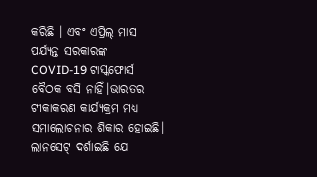କରିଛି । ଏବଂ ଏପ୍ରିଲ୍ ମାସ ପର୍ଯ୍ୟନ୍ତ ସରକାରଙ୍କ COVID-19 ଟାସ୍କଫୋର୍ସ ବୈଠକ ବସି ନାହିଁ।ଭାରତର ଟୀକାକରଣ କାର୍ଯ୍ୟକ୍ରମ ମଧ୍ୟ ସମାଲୋଚନାର ଶିକାର ହୋଇଛି।  ଲାନସେଟ୍ ଦର୍ଶାଇଛି ଯେ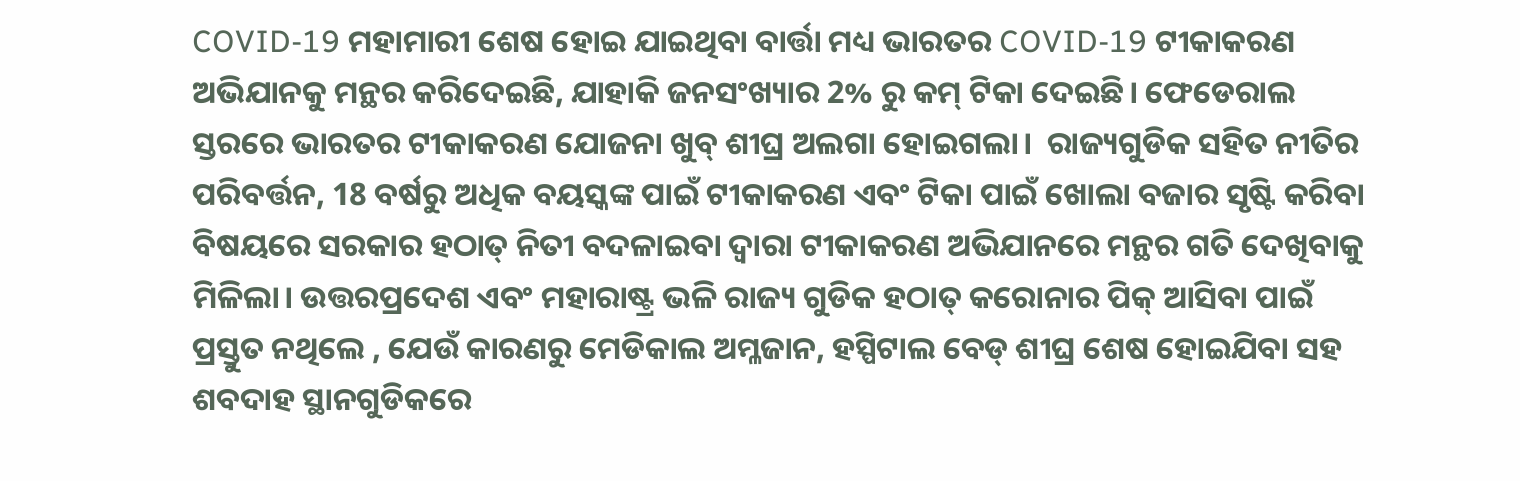COVID-19 ମହାମାରୀ ଶେଷ ହୋଇ ଯାଇଥିବା ବାର୍ତ୍ତା ମଧ୍ୟ ଭାରତର COVID-19 ଟୀକାକରଣ ଅଭିଯାନକୁ ମନ୍ଥର କରିଦେଇଛି, ଯାହାକି ଜନସଂଖ୍ୟାର 2% ରୁ କମ୍ ଟିକା ଦେଇଛି। ଫେଡେରାଲ ସ୍ତରରେ ଭାରତର ଟୀକାକରଣ ଯୋଜନା ଖୁବ୍ ଶୀଘ୍ର ଅଲଗା ହୋଇଗଲା।  ରାଜ୍ୟଗୁଡିକ ସହିତ ନୀତିର ପରିବର୍ତ୍ତନ, 18 ବର୍ଷରୁ ଅଧିକ ବୟସ୍କଙ୍କ ପାଇଁ ଟୀକାକରଣ ଏବଂ ଟିକା ପାଇଁ ଖୋଲା ବଜାର ସୃଷ୍ଟି କରିବା ବିଷୟରେ ସରକାର ହଠାତ୍ ନିତୀ ବଦଳାଇବା ଦ୍ବାରା ଟୀକାକରଣ ଅଭିଯାନରେ ମନ୍ଥର ଗତି ଦେଖିବାକୁ ମିଳିଲା। ଉତ୍ତରପ୍ରଦେଶ ଏବଂ ମହାରାଷ୍ଟ୍ର ଭଳି ରାଜ୍ୟ ଗୁଡିକ ହଠାତ୍ କରୋନାର ପିକ୍ ଆସିବା ପାଇଁ ପ୍ରସ୍ତୁତ ନଥିଲେ , ଯେଉଁ କାରଣରୁ ମେଡିକାଲ ଅମ୍ଳଜାନ, ହସ୍ପିଟାଲ ବେଡ୍ ଶୀଘ୍ର ଶେଷ ହୋଇଯିବା ସହ ଶବଦାହ ସ୍ଥାନଗୁଡିକରେ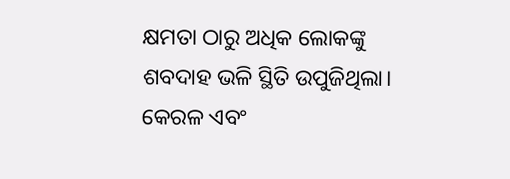କ୍ଷମତା ଠାରୁ ଅଧିକ ଲୋକଙ୍କୁ ଶବଦାହ ଭଳି ସ୍ଥିତି ଉପୁଜିଥିଲା। କେରଳ ଏବଂ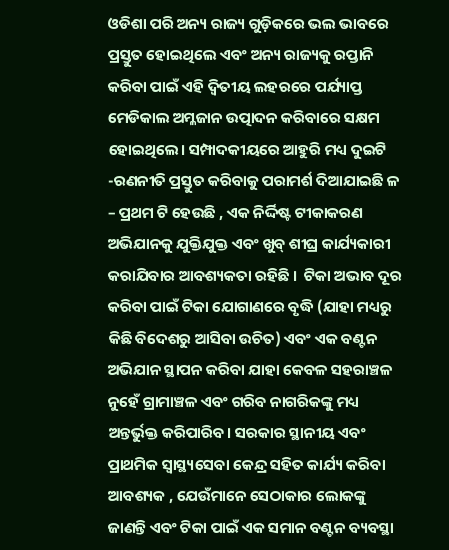ଓଡିଶା ପରି ଅନ୍ୟ ରାଜ୍ୟ ଗୁଡ଼ିକରେ ଭଲ ଭାବରେ ପ୍ରସ୍ତୁତ ହୋଇଥିଲେ ଏବଂ ଅନ୍ୟ ରାଜ୍ୟକୁ ରପ୍ତାନି କରିବା ପାଇଁ ଏହି ଦ୍ୱିତୀୟ ଲହରରେ ପର୍ଯ୍ୟାପ୍ତ ମେଡିକାଲ ଅମ୍ଳଜାନ ଉତ୍ପାଦନ କରିବାରେ ସକ୍ଷମ ହୋଇଥିଲେ। ସମ୍ପାଦକୀୟରେ ଆହୁରି ମଧ୍ୟ ଦୁଇଟି -ରଣନୀତି ପ୍ରସ୍ତୁତ କରିବାକୁ ପରାମର୍ଶ ଦିଆଯାଇଛି ଳ – ପ୍ରଥମ ଟି ହେଉଛି , ଏକ ନିର୍ଦ୍ଦିଷ୍ଟ ଟୀକାକରଣ ଅଭିଯାନକୁ ଯୁକ୍ତିଯୁକ୍ତ ଏବଂ ଖୁବ୍ ଶୀଘ୍ର କାର୍ଯ୍ୟକାରୀ କରାଯିବାର ଆବଶ୍ୟକତା ରହିଛି ।  ଟିକା ଅଭାବ ଦୂର କରିବା ପାଇଁ ଟିକା ଯୋଗାଣରେ ବୃଦ୍ଧି (ଯାହା ମଧ୍ୟରୁ କିଛି ବିଦେଶରୁ ଆସିବା ଉଚିତ) ଏବଂ ଏକ ବଣ୍ଟନ ଅଭିଯାନ ସ୍ଥାପନ କରିବା ଯାହା କେବଳ ସହରାଞ୍ଚଳ ନୁହେଁ ଗ୍ରାମାଞ୍ଚଳ ଏବଂ ଗରିବ ନାଗରିକଙ୍କୁ ମଧ୍ୟ ଅନ୍ତର୍ଭୁକ୍ତ କରିପାରିବ। ସରକାର ସ୍ଥାନୀୟ ଏବଂ ପ୍ରାଥମିକ ସ୍ୱାସ୍ଥ୍ୟସେବା କେନ୍ଦ୍ର ସହିତ କାର୍ଯ୍ୟ କରିବା ଆବଶ୍ୟକ , ଯେଉଁମାନେ ସେଠାକାର ଲୋକଙ୍କୁ ଜାଣନ୍ତି ଏବଂ ଟିକା ପାଇଁ ଏକ ସମାନ ବଣ୍ଟନ ବ୍ୟବସ୍ଥା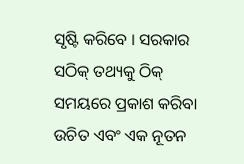ସୃଷ୍ଟି କରିବେ । ସରକାର ସଠିକ୍ ତଥ୍ୟକୁ ଠିକ୍ ସମୟରେ ପ୍ରକାଶ କରିବା ଉଚିତ ଏବଂ ଏକ ନୂତନ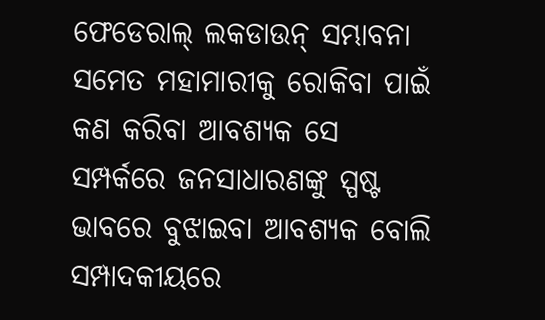ଫେଡେରାଲ୍ ଲକଡାଉନ୍ ସମ୍ଭାବନା ସମେତ ମହାମାରୀକୁ ରୋକିବା ପାଇଁ କଣ କରିବା ଆବଶ୍ୟକ ସେ ସମ୍ପର୍କରେ ଜନସାଧାରଣଙ୍କୁ ସ୍ପଷ୍ଟ ଭାବରେ ବୁଝାଇବା ଆବଶ୍ୟକ ବୋଲି ସମ୍ପାଦକୀୟରେ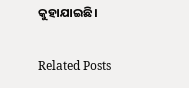କୁହାଯାଇଛି।

Related Posts